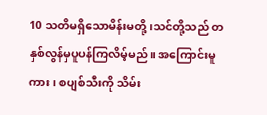10 သတိမရှိသောမိန်းမတို့၊သင်တို့သည် တနှစ်လွန်မှပူပန်ကြလိမ့်မည်။ အကြောင်းမူကား၊ စပျစ်သီးကို သိမ်း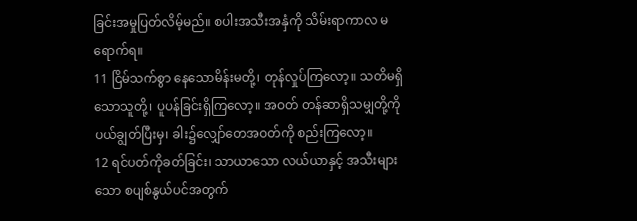ခြင်းအမှုပြတ်လိမ့်မည်။ စပါးအသီးအနှံကို သိမ်းရာကာလ မရောက်ရ။
11 ငြိမ်သက်စွာ နေသောမိန်းမတို့၊ တုန်လှုပ်ကြလော့။ သတိမရှိသောသူတို့၊ ပူပန်ခြင်းရှိကြလော့။ အဝတ် တန်ဆာရှိသမျှတို့ကို ပယ်ချွတ်ပြီးမှ၊ ခါး၌လျှော်တေအဝတ်ကို စည်းကြလော့။
12 ရင်ပတ်ကိုခတ်ခြင်း၊ သာယာသော လယ်ယာနှင့် အသီးများသော စပျစ်နွယ်ပင်အတွက်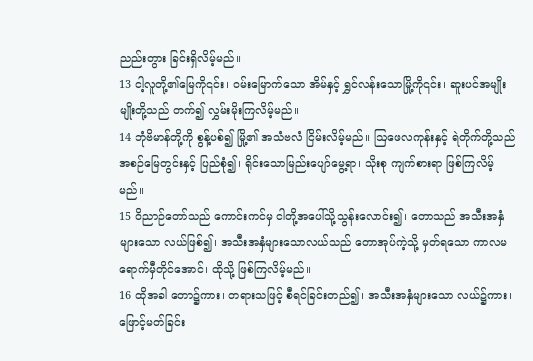ညည်းတွား ခြင်းရှိလိမ့်မည်။
13 ငါ့လူတို့၏မြေကို၎င်း၊ ဝမ်းမြောက်သော အိမ်နှင့် ရွှင်လန်းသောမြို့ကို၎င်း၊ ဆူးပင်အမျိုးမျိုးတို့သည် တက်၍ လွှမ်းမိုးကြလိမ့်မည်။
14 ဘုံဗိမာန်တို့ကို စွန့်ပစ်၍ မြို့၏ အသံဗလံ ငြိမ်းလိမ့်မည်။ ဩဖေလကုန်းနှင့် ရဲတိုက်တို့သည် အစဉ်မြေတွင်းနှင့် ပြည်စုံ၍၊ ရိုင်းသောမြည်းပျော်မွေ့ရာ၊ သိုးစု ကျက်စားရာ ဖြစ်ကြလိမ့်မည်။
15 ဝိညာဉ်တော်သည် ကောင်းကင်မှ ငါတို့အပေါ်သို့သွန်းလောင်း၍၊ တောသည် အသီးအနှံများသော လယ်ဖြစ်၍၊ အသီးအနှံများသောလယ်သည် တောအုပ်ကဲ့သို့ မှတ်ရသော ကာလမရောက်မှီတိုင်အောင်၊ ထိုသို့ ဖြစ်ကြလိမ့်မည်။
16 ထိုအခါ တော၌ကား၊ တရားသဖြင့် စီရင်ခြင်းတည်၍၊ အသီးအနှံများသော လယ်၌ကား၊ ဖြောင့်မတ်ခြင်း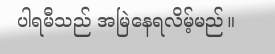ပါရမီသည် အမြဲနေရလိမ့်မည်။